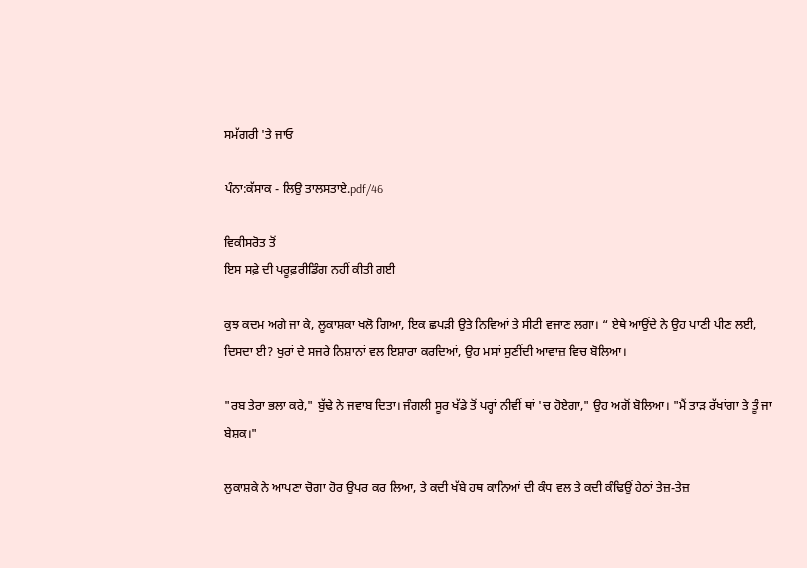ਸਮੱਗਰੀ 'ਤੇ ਜਾਓ

ਪੰਨਾ:ਕੱਸਾਕ - ਲਿਉ ਤਾਲਸਤਾਏ.pdf/46

ਵਿਕੀਸਰੋਤ ਤੋਂ
ਇਸ ਸਫ਼ੇ ਦੀ ਪਰੂਫ਼ਰੀਡਿੰਗ ਨਹੀਂ ਕੀਤੀ ਗਈ

ਕੁਝ ਕਦਮ ਅਗੇ ਜਾ ਕੇ, ਲੂਕਾਸ਼ਕਾ ਖਲੋ ਗਿਆ, ਇਕ ਛਪੜੀ ਉਤੇ ਨਿਵਿਆਂ ਤੇ ਸੀਟੀ ਵਜਾਣ ਲਗਾ। “ ਏਥੇ ਆਉਂਦੇ ਨੇ ਉਹ ਪਾਣੀ ਪੀਣ ਲਈ, ਦਿਸਦਾ ਈ? ਖੁਰਾਂ ਦੇ ਸਜਰੇ ਨਿਸ਼ਾਨਾਂ ਵਲ ਇਸ਼ਾਰਾ ਕਰਦਿਆਂ, ਉਹ ਮਸਾਂ ਸੁਣੀਂਦੀ ਆਵਾਜ਼ ਵਿਚ ਬੋਲਿਆ।

"ਰਬ ਤੇਰਾ ਭਲਾ ਕਰੇ," ਬੁੱਢੇ ਨੇ ਜਵਾਬ ਦਿਤਾ। ਜੰਗਲੀ ਸੂਰ ਖੱਡੇ ਤੋਂ ਪਰ੍ਹਾਂ ਨੀਵੀਂ ਥਾਂ 'ਚ ਹੋਏਗਾ," ਉਹ ਅਗੋਂ ਬੋਲਿਆ। "ਮੈਂ ਤਾੜ ਰੱਖਾਂਗਾ ਤੇ ਤੂੰ ਜਾ ਬੇਸ਼ਕ।"

ਲੁਕਾਸ਼ਕੇ ਨੇ ਆਪਣਾ ਚੋਗਾ ਹੋਰ ਉਪਰ ਕਰ ਲਿਆ, ਤੇ ਕਦੀ ਖੱਬੇ ਹਥ ਕਾਨਿਆਂ ਦੀ ਕੰਧ ਵਲ ਤੇ ਕਦੀ ਕੰਢਿਉਂ ਹੇਠਾਂ ਤੇਜ਼-ਤੇਜ਼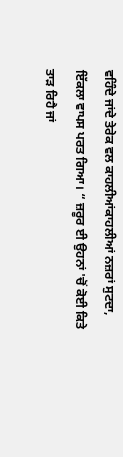ਵਹਿੰਦੇ ਜਾਂਦੇ ਤੇਰੇਕ ਵਲ ਕਾਹਲੀਆਂਕਾਹਲੀਆਂ ਨਜ਼ਰਾਂ ਸੁਟਦਾ, ਇੱਕਲਾ ਵਾਪਸ ਪਰਤ ਗਿਆ। “ ਜ਼ਰੂਰ ਈ ਉਹਨਾਂ 'ਚੋਂ ਕੋਈ ਕਿਤੇ ਤਾੜ ਰਿਹੈ ਜਾਂ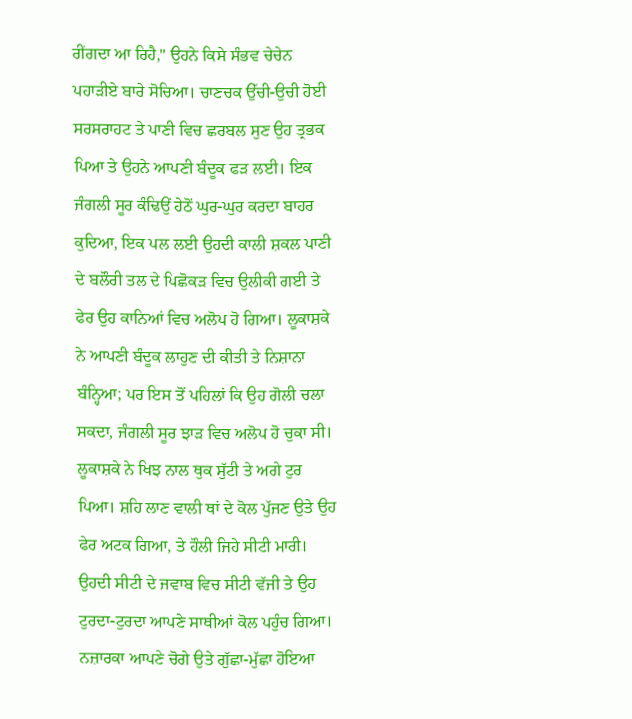ਰੀਂਗਦਾ ਆ ਰਿਹੈ," ਉਹਨੇ ਕਿਸੇ ਸੰਭਵ ਚੇਚੇਨ ਪਹਾੜੀਏ ਬਾਰੇ ਸੋਚਿਆ। ਚਾਣਚਕ ਉੱਚੀ-ਉਚੀ ਹੋਈ ਸਰਸਰਾਹਟ ਤੇ ਪਾਣੀ ਵਿਚ ਛਰਬਲ ਸੁਣ ਉਹ ਤ੍ਰਭਕ ਪਿਆ ਤੇ ਉਹਨੇ ਆਪਣੀ ਬੰਦੂਕ ਫੜ ਲਈ। ਇਕ ਜੰਗਲੀ ਸੂਰ ਕੰਢਿਉਂ ਹੇਠੋਂ ਘੁਰ-ਘੁਰ ਕਰਦਾ ਬਾਹਰ ਕੁਦਿਆ, ਇਕ ਪਲ ਲਈ ਉਹਦੀ ਕਾਲੀ ਸ਼ਕਲ ਪਾਣੀ ਦੇ ਬਲੌਰੀ ਤਲ ਦੇ ਪਿਛੋਕੜ ਵਿਚ ਉਲੀਕੀ ਗਈ ਤੇ ਫੇਰ ਉਹ ਕਾਨਿਆਂ ਵਿਚ ਅਲੋਪ ਹੋ ਗਿਆ। ਲੂਕਾਸ਼ਕੇ ਨੇ ਆਪਣੀ ਬੰਦੂਕ ਲਾਹੁਣ ਦੀ ਕੀਤੀ ਤੇ ਨਿਸ਼ਾਨਾ ਬੰਨ੍ਹਿਆ; ਪਰ ਇਸ ਤੋਂ ਪਹਿਲਾਂ ਕਿ ਉਹ ਗੋਲੀ ਚਲਾ ਸਕਦਾ, ਜੰਗਲੀ ਸੂਰ ਝਾੜ ਵਿਚ ਅਲੋਪ ਹੋ ਚੁਕਾ ਸੀ। ਲੂਕਾਸ਼ਕੇ ਨੇ ਖਿਝ ਨਾਲ ਥੁਕ ਸੁੱਟੀ ਤੇ ਅਗੇ ਟੁਰ ਪਿਆ। ਸ਼ਹਿ ਲਾਣ ਵਾਲੀ ਥਾਂ ਦੇ ਕੋਲ ਪੁੱਜਣ ਉਤੇ ਉਹ ਫੇਰ ਅਟਕ ਗਿਆ, ਤੇ ਹੌਲੀ ਜਿਹੇ ਸੀਟੀ ਮਾਰੀ। ਉਹਦੀ ਸੀਟੀ ਦੇ ਜਵਾਬ ਵਿਚ ਸੀਟੀ ਵੱਜੀ ਤੇ ਉਹ ਟੁਰਦਾ-ਟੁਰਦਾ ਆਪਣੇ ਸਾਥੀਆਂ ਕੋਲ ਪਹੁੰਚ ਗਿਆ। ਨਜ਼ਾਰਕਾ ਆਪਣੇ ਚੋਗੇ ਉਤੇ ਗੁੱਛਾ-ਮੁੱਛਾ ਹੋਇਆ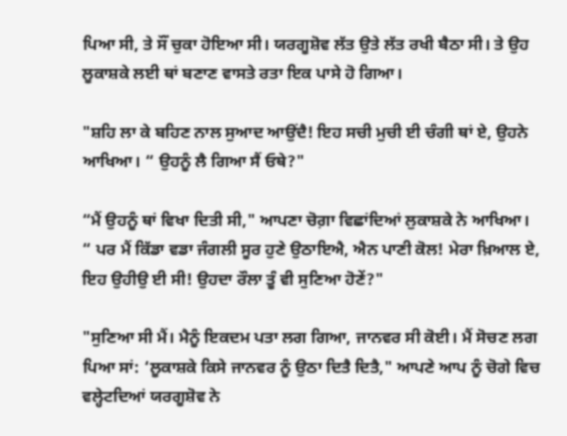ਪਿਆ ਸੀ, ਤੇ ਸੌਂ ਚੁਕਾ ਹੋਇਆ ਸੀ। ਯਰਗੂਸ਼ੋਵ ਲੱਤ ਉਤੇ ਲੱਤ ਰਖੀ ਬੈਠਾ ਸੀ। ਤੇ ਉਹ ਲੂਕਾਸ਼ਕੇ ਲਈ ਥਾਂ ਬਣਾਣ ਵਾਸਤੇ ਰਤਾ ਇਕ ਪਾਸੇ ਹੋ ਗਿਆ।

"ਸ਼ਹਿ ਲਾ ਕੇ ਬਹਿਣ ਨਾਲ ਸੁਆਦ ਆਉਂਦੈ! ਇਹ ਸਚੀ ਮੁਚੀ ਈ ਚੰਗੀ ਥਾਂ ਏ, ਉਹਨੇ ਆਖਿਆ। “ ਉਹਨੂੰ ਲੈ ਗਿਆ ਸੈਂ ਓਥੇ?"

“ਮੈਂ ਉਹਨੂੰ ਥਾਂ ਵਿਖਾ ਦਿਤੀ ਸੀ," ਆਪਣਾ ਚੋਗ਼ਾ ਵਿਛਾਂਦਿਆਂ ਲੁਕਾਸ਼ਕੇ ਨੇ ਆਖਿਆ। “ ਪਰ ਮੈਂ ਕਿੱਡਾ ਵਡਾ ਜੰਗਲੀ ਸੂਰ ਹੁਣੇ ਉਠਾਇਐ, ਐਨ ਪਾਣੀ ਕੋਲ! ਮੇਰਾ ਖ਼ਿਆਲ ਏ, ਇਹ ਉਹੀਉ ਈ ਸੀ! ਉਹਦਾ ਰੌਲਾ ਤੂੰ ਵੀ ਸੁਣਿਆ ਹੋਣੇਂ?"

"ਸੁਣਿਆ ਸੀ ਮੈਂ। ਮੈਨੂੰ ਇਕਦਮ ਪਤਾ ਲਗ ਗਿਆ, ਜਾਨਵਰ ਸੀ ਕੋਈ। ਮੈਂ ਸੋਚਣ ਲਗ ਪਿਆ ਸਾਂ: ‘ਲੂਕਾਸ਼ਕੇ ਕਿਸੇ ਜਾਨਵਰ ਨੂੰ ਉਠਾ ਦਿਤੈ ਦਿਤੈ," ਆਪਣੇ ਆਪ ਨੂੰ ਚੋਗੇ ਵਿਚ ਵਲ੍ਹੇਟਦਿਆਂ ਯਰਗੂਸ਼ੋਵ ਨੇ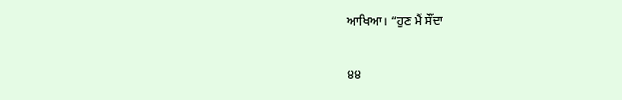ਆਖਿਆ। “ਹੁਣ ਮੈਂ ਸੌਂਦਾ

੪੪